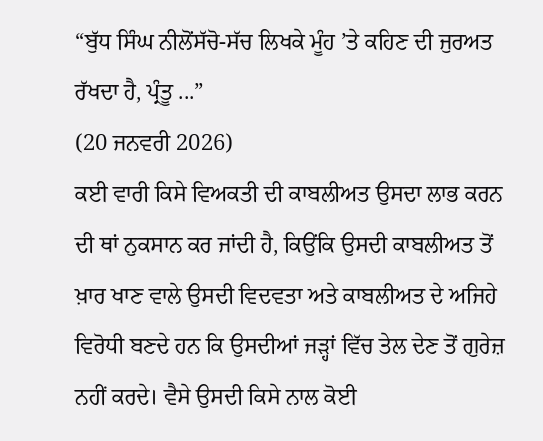“ਬੁੱਧ ਸਿੰਘ ਨੀਲੋਂਸੱਚੋ-ਸੱਚ ਲਿਖਕੇ ਮੂੰਹ ’ਤੇ ਕਹਿਣ ਦੀ ਜੁਰਅਤ ਰੱਖਦਾ ਹੈ, ਪ੍ਰੰਤੂ ...”
(20 ਜਨਵਰੀ 2026)
ਕਈ ਵਾਰੀ ਕਿਸੇ ਵਿਅਕਤੀ ਦੀ ਕਾਬਲੀਅਤ ਉਸਦਾ ਲਾਭ ਕਰਨ ਦੀ ਥਾਂ ਨੁਕਸਾਨ ਕਰ ਜਾਂਦੀ ਹੈ, ਕਿਉਂਕਿ ਉਸਦੀ ਕਾਬਲੀਅਤ ਤੋਂ ਖ਼ਾਰ ਖਾਣ ਵਾਲੇ ਉਸਦੀ ਵਿਦਵਤਾ ਅਤੇ ਕਾਬਲੀਅਤ ਦੇ ਅਜਿਹੇ ਵਿਰੋਧੀ ਬਣਦੇ ਹਨ ਕਿ ਉਸਦੀਆਂ ਜੜ੍ਹਾਂ ਵਿੱਚ ਤੇਲ ਦੇਣ ਤੋਂ ਗੁਰੇਜ਼ ਨਹੀਂ ਕਰਦੇ। ਵੈਸੇ ਉਸਦੀ ਕਿਸੇ ਨਾਲ ਕੋਈ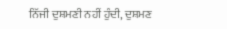ਨਿੱਜੀ ਦੁਸ਼ਮਣੀ ਨਹੀਂ ਹੁੰਦੀ, ਦੁਸ਼ਮਣ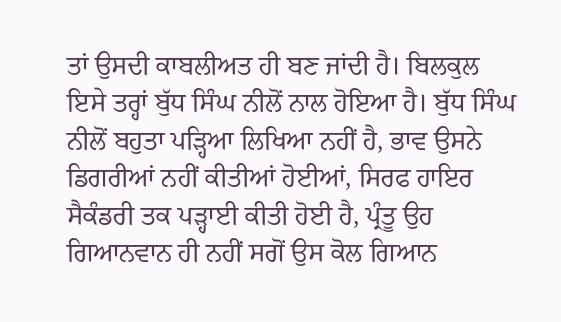ਤਾਂ ਉਸਦੀ ਕਾਬਲੀਅਤ ਹੀ ਬਣ ਜਾਂਦੀ ਹੈ। ਬਿਲਕੁਲ ਇਸੇ ਤਰ੍ਹਾਂ ਬੁੱਧ ਸਿੰਘ ਨੀਲੋਂ ਨਾਲ ਹੋਇਆ ਹੈ। ਬੁੱਧ ਸਿੰਘ ਨੀਲੋਂ ਬਹੁਤਾ ਪੜ੍ਹਿਆ ਲਿਖਿਆ ਨਹੀਂ ਹੈ, ਭਾਵ ਉਸਨੇ ਡਿਗਰੀਆਂ ਨਹੀਂ ਕੀਤੀਆਂ ਹੋਈਆਂ, ਸਿਰਫ ਹਾਇਰ ਸੈਕੰਡਰੀ ਤਕ ਪੜ੍ਹਾਈ ਕੀਤੀ ਹੋਈ ਹੈ, ਪ੍ਰੰਤੂ ਉਹ ਗਿਆਨਵਾਨ ਹੀ ਨਹੀਂ ਸਗੋਂ ਉਸ ਕੋਲ ਗਿਆਨ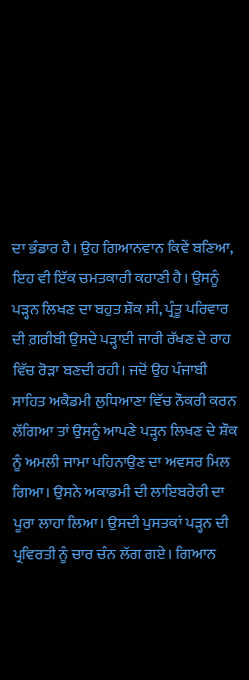ਦਾ ਭੰਡਾਰ ਹੈ। ਉਹ ਗਿਆਨਵਾਨ ਕਿਵੇਂ ਬਣਿਆ, ਇਹ ਵੀ ਇੱਕ ਚਮਤਕਾਰੀ ਕਹਾਣੀ ਹੈ। ਉਸਨੂੰ ਪੜ੍ਹਨ ਲਿਖਣ ਦਾ ਬਹੁਤ ਸ਼ੌਕ ਸੀ, ਪ੍ਰੰਤੂ ਪਰਿਵਾਰ ਦੀ ਗ਼ਰੀਬੀ ਉਸਦੇ ਪੜ੍ਹਾਈ ਜਾਰੀ ਰੱਖਣ ਦੇ ਰਾਹ ਵਿੱਚ ਰੋੜਾ ਬਣਦੀ ਰਹੀ। ਜਦੋਂ ਉਹ ਪੰਜਾਬੀ ਸਾਹਿਤ ਅਕੈਡਮੀ ਲੁਧਿਆਣਾ ਵਿੱਚ ਨੌਕਰੀ ਕਰਨ ਲੱਗਿਆ ਤਾਂ ਉਸਨੂੰ ਆਪਣੇ ਪੜ੍ਹਨ ਲਿਖਣ ਦੇ ਸ਼ੌਕ ਨੂੰ ਅਮਲੀ ਜਾਮਾ ਪਹਿਨਾਉਣ ਦਾ ਅਵਸਰ ਮਿਲ ਗਿਆ। ਉਸਨੇ ਅਕਾਡਮੀ ਦੀ ਲਾਇਬਰੇਰੀ ਦਾ ਪੂਰਾ ਲਾਹਾ ਲਿਆ। ਉਸਦੀ ਪੁਸਤਕਾਂ ਪੜ੍ਹਨ ਦੀ ਪ੍ਰਵਿਰਤੀ ਨੂੰ ਚਾਰ ਚੰਨ ਲੱਗ ਗਏ। ਗਿਆਨ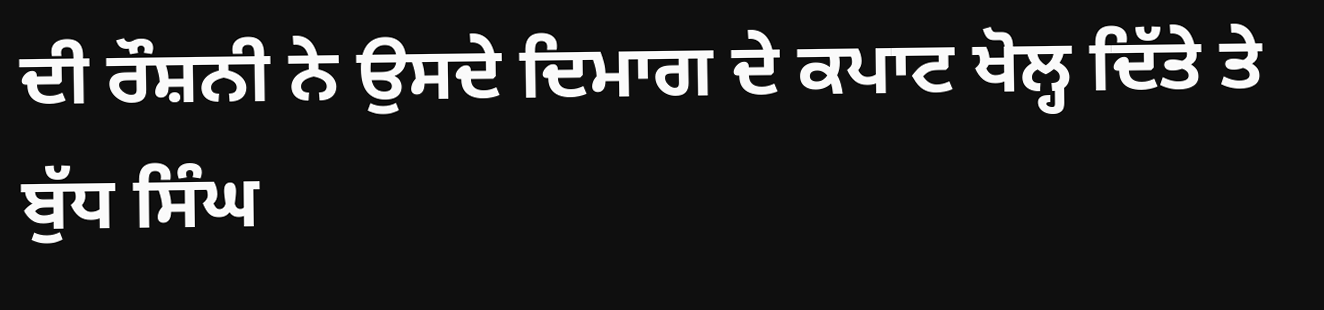ਦੀ ਰੌਸ਼ਨੀ ਨੇ ਉਸਦੇ ਦਿਮਾਗ ਦੇ ਕਪਾਟ ਖੋਲ੍ਹ ਦਿੱਤੇ ਤੇ ਬੁੱਧ ਸਿੰਘ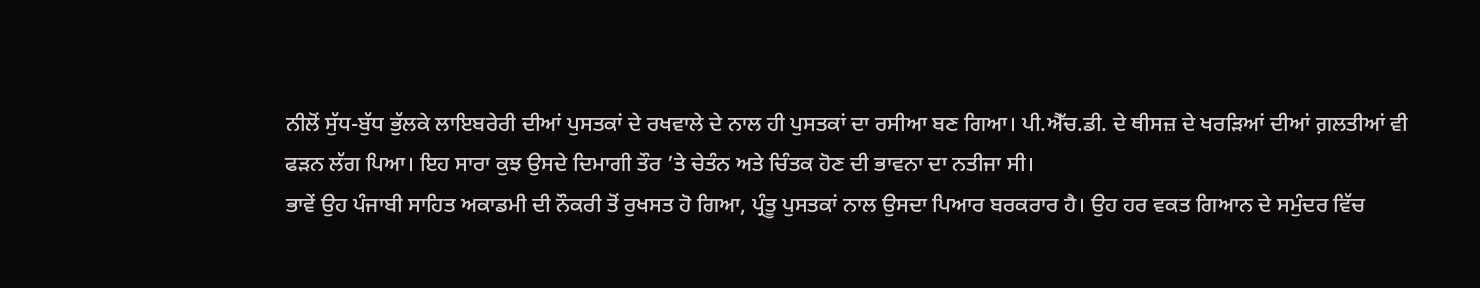ਨੀਲੋਂ ਸੁੱਧ-ਬੁੱਧ ਭੁੱਲਕੇ ਲਾਇਬਰੇਰੀ ਦੀਆਂ ਪੁਸਤਕਾਂ ਦੇ ਰਖਵਾਲੇ ਦੇ ਨਾਲ ਹੀ ਪੁਸਤਕਾਂ ਦਾ ਰਸੀਆ ਬਣ ਗਿਆ। ਪੀ.ਐੱਚ.ਡੀ. ਦੇ ਥੀਸਜ਼ ਦੇ ਖਰੜਿਆਂ ਦੀਆਂ ਗ਼ਲਤੀਆਂ ਵੀ ਫੜਨ ਲੱਗ ਪਿਆ। ਇਹ ਸਾਰਾ ਕੁਝ ਉਸਦੇ ਦਿਮਾਗੀ ਤੌਰ ’ਤੇ ਚੇਤੰਨ ਅਤੇ ਚਿੰਤਕ ਹੋਣ ਦੀ ਭਾਵਨਾ ਦਾ ਨਤੀਜਾ ਸੀ।
ਭਾਵੇਂ ਉਹ ਪੰਜਾਬੀ ਸਾਹਿਤ ਅਕਾਡਮੀ ਦੀ ਨੌਕਰੀ ਤੋਂ ਰੁਖਸਤ ਹੋ ਗਿਆ, ਪ੍ਰੰਤੂ ਪੁਸਤਕਾਂ ਨਾਲ ਉਸਦਾ ਪਿਆਰ ਬਰਕਰਾਰ ਹੈ। ਉਹ ਹਰ ਵਕਤ ਗਿਆਨ ਦੇ ਸਮੁੰਦਰ ਵਿੱਚ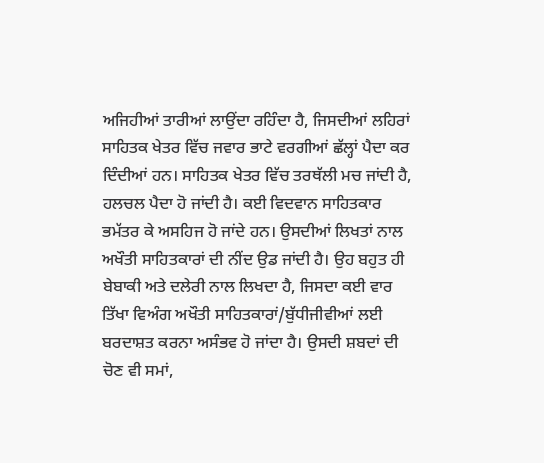ਅਜਿਹੀਆਂ ਤਾਰੀਆਂ ਲਾਉਂਦਾ ਰਹਿੰਦਾ ਹੈ, ਜਿਸਦੀਆਂ ਲਹਿਰਾਂ ਸਾਹਿਤਕ ਖੇਤਰ ਵਿੱਚ ਜਵਾਰ ਭਾਟੇ ਵਰਗੀਆਂ ਛੱਲ੍ਹਾਂ ਪੈਦਾ ਕਰ ਦਿੰਦੀਆਂ ਹਨ। ਸਾਹਿਤਕ ਖੇਤਰ ਵਿੱਚ ਤਰਥੱਲੀ ਮਚ ਜਾਂਦੀ ਹੈ, ਹਲਚਲ ਪੈਦਾ ਹੋ ਜਾਂਦੀ ਹੈ। ਕਈ ਵਿਦਵਾਨ ਸਾਹਿਤਕਾਰ ਭਮੱਤਰ ਕੇ ਅਸਹਿਜ ਹੋ ਜਾਂਦੇ ਹਨ। ਉਸਦੀਆਂ ਲਿਖਤਾਂ ਨਾਲ ਅਖੌਤੀ ਸਾਹਿਤਕਾਰਾਂ ਦੀ ਨੀਂਦ ਉਡ ਜਾਂਦੀ ਹੈ। ਉਹ ਬਹੁਤ ਹੀ ਬੇਬਾਕੀ ਅਤੇ ਦਲੇਰੀ ਨਾਲ ਲਿਖਦਾ ਹੈ, ਜਿਸਦਾ ਕਈ ਵਾਰ ਤਿੱਖਾ ਵਿਅੰਗ ਅਖੌਤੀ ਸਾਹਿਤਕਾਰਾਂ/ਬੁੱਧੀਜੀਵੀਆਂ ਲਈ ਬਰਦਾਸ਼ਤ ਕਰਨਾ ਅਸੰਭਵ ਹੋ ਜਾਂਦਾ ਹੈ। ਉਸਦੀ ਸ਼ਬਦਾਂ ਦੀ ਚੋਣ ਵੀ ਸਮਾਂ,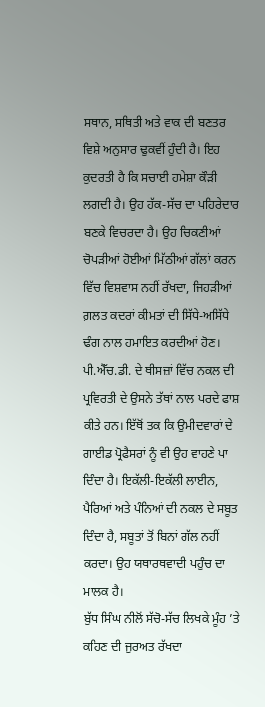ਸਥਾਨ, ਸਥਿਤੀ ਅਤੇ ਵਾਕ ਦੀ ਬਣਤਰ ਵਿਸ਼ੇ ਅਨੁਸਾਰ ਢੁਕਵੀਂ ਹੁੰਦੀ ਹੈ। ਇਹ ਕੁਦਰਤੀ ਹੈ ਕਿ ਸਚਾਈ ਹਮੇਸ਼ਾ ਕੌੜੀ ਲਗਦੀ ਹੈ। ਉਹ ਹੱਕ-ਸੱਚ ਦਾ ਪਹਿਰੇਦਾਰ ਬਣਕੇ ਵਿਚਰਦਾ ਹੈ। ਉਹ ਚਿਕਣੀਆਂ ਚੋਪੜੀਆਂ ਹੋਈਆਂ ਮਿੱਠੀਆਂ ਗੱਲਾਂ ਕਰਨ ਵਿੱਚ ਵਿਸ਼ਵਾਸ ਨਹੀਂ ਰੱਖਦਾ, ਜਿਹੜੀਆਂ ਗ਼ਲਤ ਕਦਰਾਂ ਕੀਮਤਾਂ ਦੀ ਸਿੱਧੇ-ਅਸਿੱਧੇ ਢੰਗ ਨਾਲ ਹਮਾਇਤ ਕਰਦੀਆਂ ਹੋਣ। ਪੀ.ਐੱਚ.ਡੀ. ਦੇ ਥੀਸਜ਼ਾਂ ਵਿੱਚ ਨਕਲ ਦੀ ਪ੍ਰਵਿਰਤੀ ਦੇ ਉਸਨੇ ਤੱਥਾਂ ਨਾਲ ਪਰਦੇ ਫਾਸ਼ ਕੀਤੇ ਹਨ। ਇੱਥੋਂ ਤਕ ਕਿ ਉਮੀਦਵਾਰਾਂ ਦੇ ਗਾਈਡ ਪ੍ਰੋਫੈਸਰਾਂ ਨੂੰ ਵੀ ਉਹ ਵਾਹਣੇ ਪਾ ਦਿੰਦਾ ਹੈ। ਇਕੱਲੀ-ਇਕੱਲੀ ਲਾਈਨ, ਪੈਰਿਆਂ ਅਤੇ ਪੰਨਿਆਂ ਦੀ ਨਕਲ ਦੇ ਸਬੂਤ ਦਿੰਦਾ ਹੈ, ਸਬੂਤਾਂ ਤੋਂ ਬਿਨਾਂ ਗੱਲ ਨਹੀਂ ਕਰਦਾ। ਉਹ ਯਥਾਰਥਵਾਦੀ ਪਹੁੰਚ ਦਾ ਮਾਲਕ ਹੈ।
ਬੁੱਧ ਸਿੰਘ ਨੀਲੋਂ ਸੱਚੋ-ਸੱਚ ਲਿਖਕੇ ਮੂੰਹ ’ਤੇ ਕਹਿਣ ਦੀ ਜੁਰਅਤ ਰੱਖਦਾ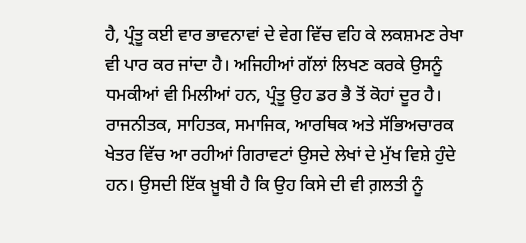ਹੈ, ਪ੍ਰੰਤੂ ਕਈ ਵਾਰ ਭਾਵਨਾਵਾਂ ਦੇ ਵੇਗ ਵਿੱਚ ਵਹਿ ਕੇ ਲਕਸ਼ਮਣ ਰੇਖਾ ਵੀ ਪਾਰ ਕਰ ਜਾਂਦਾ ਹੈ। ਅਜਿਹੀਆਂ ਗੱਲਾਂ ਲਿਖਣ ਕਰਕੇ ਉਸਨੂੰ ਧਮਕੀਆਂ ਵੀ ਮਿਲੀਆਂ ਹਨ, ਪ੍ਰੰਤੂ ਉਹ ਡਰ ਭੈ ਤੋਂ ਕੋਹਾਂ ਦੂਰ ਹੈ। ਰਾਜਨੀਤਕ, ਸਾਹਿਤਕ, ਸਮਾਜਿਕ, ਆਰਥਿਕ ਅਤੇ ਸੱਭਿਅਚਾਰਕ ਖੇਤਰ ਵਿੱਚ ਆ ਰਹੀਆਂ ਗਿਰਾਵਟਾਂ ਉਸਦੇ ਲੇਖਾਂ ਦੇ ਮੁੱਖ ਵਿਸ਼ੇ ਹੁੰਦੇ ਹਨ। ਉਸਦੀ ਇੱਕ ਖ਼ੂਬੀ ਹੈ ਕਿ ਉਹ ਕਿਸੇ ਦੀ ਵੀ ਗ਼ਲਤੀ ਨੂੰ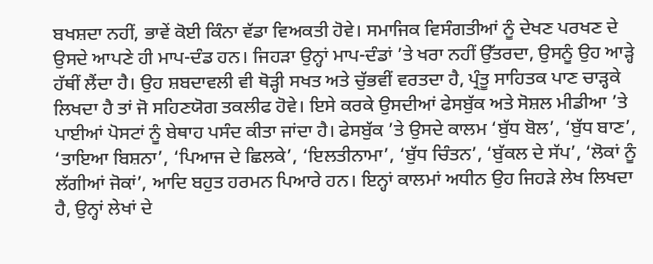ਬਖਸ਼ਦਾ ਨਹੀਂ, ਭਾਵੇਂ ਕੋਈ ਕਿੰਨਾ ਵੱਡਾ ਵਿਅਕਤੀ ਹੋਵੇ। ਸਮਾਜਿਕ ਵਿਸੰਗਤੀਆਂ ਨੂੰ ਦੇਖਣ ਪਰਖਣ ਦੇ ਉਸਦੇ ਆਪਣੇ ਹੀ ਮਾਪ-ਦੰਡ ਹਨ। ਜਿਹੜਾ ਉਨ੍ਹਾਂ ਮਾਪ-ਦੰਡਾਂ ’ਤੇ ਖਰਾ ਨਹੀਂ ਉੱਤਰਦਾ, ਉਸਨੂੰ ਉਹ ਆੜ੍ਹੇ ਹੱਥੀਂ ਲੈਂਦਾ ਹੈ। ਉਹ ਸ਼ਬਦਾਵਲੀ ਵੀ ਥੋੜ੍ਹੀ ਸਖਤ ਅਤੇ ਚੁੱਭਵੀਂ ਵਰਤਦਾ ਹੈ, ਪ੍ਰੰਤੂ ਸਾਹਿਤਕ ਪਾਣ ਚਾੜ੍ਹਕੇ ਲਿਖਦਾ ਹੈ ਤਾਂ ਜੋ ਸਹਿਣਯੋਗ ਤਕਲੀਫ ਹੋਵੇ। ਇਸੇ ਕਰਕੇ ਉਸਦੀਆਂ ਫੇਸਬੁੱਕ ਅਤੇ ਸੋਸ਼ਲ ਮੀਡੀਆ ’ਤੇ ਪਾਈਆਂ ਪੋਸਟਾਂ ਨੂੰ ਬੇਥਾਹ ਪਸੰਦ ਕੀਤਾ ਜਾਂਦਾ ਹੈ। ਫੇਸਬੁੱਕ ’ਤੇ ਉਸਦੇ ਕਾਲਮ ‘ਬੁੱਧ ਬੋਲ’, ‘ਬੁੱਧ ਬਾਣ’, ‘ਤਾਇਆ ਬਿਸ਼ਨਾ’, ‘ਪਿਆਜ ਦੇ ਛਿਲਕੇ’, ‘ਇਲਤੀਨਾਮਾ’, ‘ਬੁੱਧ ਚਿੰਤਨ’, ‘ਬੁੱਕਲ ਦੇ ਸੱਪ’, ‘ਲੋਕਾਂ ਨੂੰ ਲੱਗੀਆਂ ਜੋਕਾਂ’, ਆਦਿ ਬਹੁਤ ਹਰਮਨ ਪਿਆਰੇ ਹਨ। ਇਨ੍ਹਾਂ ਕਾਲਮਾਂ ਅਧੀਨ ਉਹ ਜਿਹੜੇ ਲੇਖ ਲਿਖਦਾ ਹੈ, ਉਨ੍ਹਾਂ ਲੇਖਾਂ ਦੇ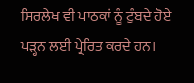ਸਿਰਲੇਖ ਵੀ ਪਾਠਕਾਂ ਨੂੰ ਟੁੰਬਦੇ ਹੋਏ ਪੜ੍ਹਨ ਲਈ ਪ੍ਰੇਰਿਤ ਕਰਦੇ ਹਨ।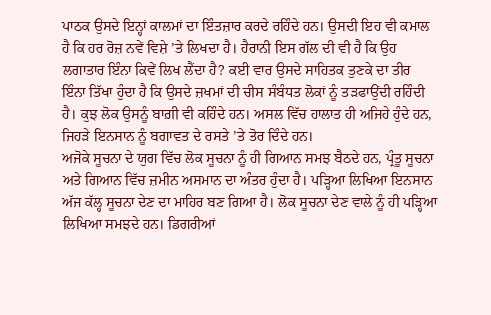ਪਾਠਕ ਉਸਦੇ ਇਨ੍ਹਾਂ ਕਾਲਮਾਂ ਦਾ ਇੰਤਜ਼ਾਰ ਕਰਦੇ ਰਹਿੰਦੇ ਹਨ। ਉਸਦੀ ਇਹ ਵੀ ਕਮਾਲ ਹੈ ਕਿ ਹਰ ਰੋਜ਼ ਨਵੇਂ ਵਿਸ਼ੇ ’ਤੇ ਲਿਖਦਾ ਹੈ। ਹੈਰਾਨੀ ਇਸ ਗੱਲ ਦੀ ਵੀ ਹੈ ਕਿ ਉਹ ਲਗਾਤਾਰ ਇੰਨਾ ਕਿਵੇਂ ਲਿਖ ਲੈਂਦਾ ਹੈ? ਕਈ ਵਾਰ ਉਸਦੇ ਸਾਹਿਤਕ ਤੁਣਕੇ ਦਾ ਤੀਰ ਇੰਨਾ ਤਿੱਖਾ ਹੁੰਦਾ ਹੈ ਕਿ ਉਸਦੇ ਜ਼ਖਮਾਂ ਦੀ ਚੀਸ ਸੰਬੰਧਤ ਲੋਕਾਂ ਨੂੰ ਤੜਫਾਉਂਦੀ ਰਹਿੰਦੀ ਹੈ। ਕੁਝ ਲੋਕ ਉਸਨੂੰ ਬਾਗ਼ੀ ਵੀ ਕਹਿੰਦੇ ਹਨ। ਅਸਲ ਵਿੱਚ ਹਾਲਾਤ ਹੀ ਅਜਿਹੇ ਹੁੰਦੇ ਹਨ, ਜਿਹੜੇ ਇਨਸਾਨ ਨੂੰ ਬਗਾਵਤ ਦੇ ਰਸਤੇ ’ਤੇ ਤੋਰ ਦਿੰਦੇ ਹਨ।
ਅਜੋਕੇ ਸੂਚਨਾ ਦੇ ਯੁਗ ਵਿੱਚ ਲੋਕ ਸੂਚਨਾ ਨੂੰ ਹੀ ਗਿਆਨ ਸਮਝ ਬੈਠਦੇ ਹਨ, ਪ੍ਰੰਤੂ ਸੂਚਨਾ ਅਤੇ ਗਿਆਨ ਵਿੱਚ ਜ਼ਮੀਨ ਅਸਮਾਨ ਦਾ ਅੰਤਰ ਹੁੰਦਾ ਹੈ। ਪੜ੍ਹਿਆ ਲਿਖਿਆ ਇਨਸਾਨ ਅੱਜ ਕੱਲ੍ਹ ਸੂਚਨਾ ਦੇਣ ਦਾ ਮਾਹਿਰ ਬਣ ਗਿਆ ਹੈ। ਲੋਕ ਸੂਚਨਾ ਦੇਣ ਵਾਲੇ ਨੂੰ ਹੀ ਪੜ੍ਹਿਆ ਲਿਖਿਆ ਸਮਝਦੇ ਹਨ। ਡਿਗਰੀਆਂ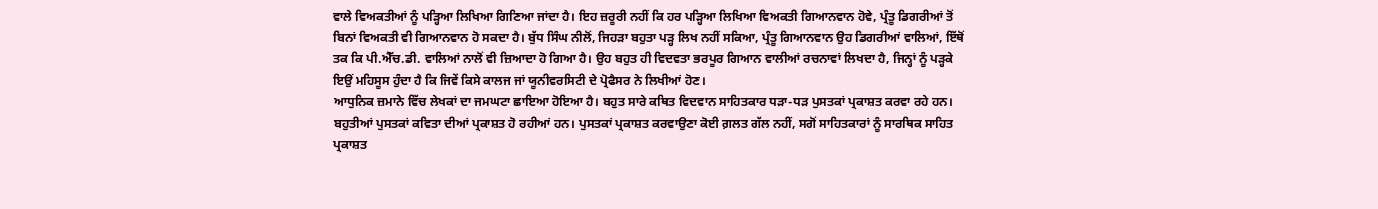ਵਾਲੇ ਵਿਅਕਤੀਆਂ ਨੂੰ ਪੜ੍ਹਿਆ ਲਿਖਿਆ ਗਿਣਿਆ ਜਾਂਦਾ ਹੈ। ਇਹ ਜ਼ਰੂਰੀ ਨਹੀਂ ਕਿ ਹਰ ਪੜ੍ਹਿਆ ਲਿਖਿਆ ਵਿਅਕਤੀ ਗਿਆਨਵਾਨ ਹੋਵੇ, ਪ੍ਰੰਤੂ ਡਿਗਰੀਆਂ ਤੋਂ ਬਿਨਾਂ ਵਿਅਕਤੀ ਵੀ ਗਿਆਨਵਾਨ ਹੋ ਸਕਦਾ ਹੈ। ਬੁੱਧ ਸਿੰਘ ਨੀਲੋਂ, ਜਿਹੜਾ ਬਹੁਤਾ ਪੜ੍ਹ ਲਿਖ ਨਹੀਂ ਸਕਿਆ, ਪ੍ਰੰਤੂ ਗਿਆਨਵਾਨ ਉਹ ਡਿਗਰੀਆਂ ਵਾਲਿਆਂ, ਇੱਥੋਂ ਤਕ ਕਿ ਪੀ.ਐੱਚ.ਡੀ. ਵਾਲਿਆਂ ਨਾਲੋਂ ਵੀ ਜ਼ਿਆਦਾ ਹੋ ਗਿਆ ਹੈ। ਉਹ ਬਹੁਤ ਹੀ ਵਿਦਵਤਾ ਭਰਪੂਰ ਗਿਆਨ ਵਾਲੀਆਂ ਰਚਨਾਵਾਂ ਲਿਖਦਾ ਹੈ, ਜਿਨ੍ਹਾਂ ਨੂੰ ਪੜ੍ਹਕੇ ਇਉਂ ਮਹਿਸੂਸ ਹੁੰਦਾ ਹੈ ਕਿ ਜਿਵੇਂ ਕਿਸੇ ਕਾਲਜ ਜਾਂ ਯੂਨੀਵਰਸਿਟੀ ਦੇ ਪ੍ਰੋਫੈਸਰ ਨੇ ਲਿਖੀਆਂ ਹੋਣ।
ਆਧੁਨਿਕ ਜ਼ਮਾਨੇ ਵਿੱਚ ਲੇਖਕਾਂ ਦਾ ਜਮਘਟਾ ਛਾਇਆ ਹੋਇਆ ਹੈ। ਬਹੁਤ ਸਾਰੇ ਕਥਿਤ ਵਿਦਵਾਨ ਸਾਹਿਤਕਾਰ ਧੜਾ-ਧੜ ਪੁਸਤਕਾਂ ਪ੍ਰਕਾਸ਼ਤ ਕਰਵਾ ਰਹੇ ਹਨ। ਬਹੁਤੀਆਂ ਪੁਸਤਕਾਂ ਕਵਿਤਾ ਦੀਆਂ ਪ੍ਰਕਾਸ਼ਤ ਹੋ ਰਹੀਆਂ ਹਨ। ਪੁਸਤਕਾਂ ਪ੍ਰਕਾਸ਼ਤ ਕਰਵਾਉਣਾ ਕੋਈ ਗ਼ਲਤ ਗੱਲ ਨਹੀਂ, ਸਗੋਂ ਸਾਹਿਤਕਾਰਾਂ ਨੂੰ ਸਾਰਥਿਕ ਸਾਹਿਤ ਪ੍ਰਕਾਸ਼ਤ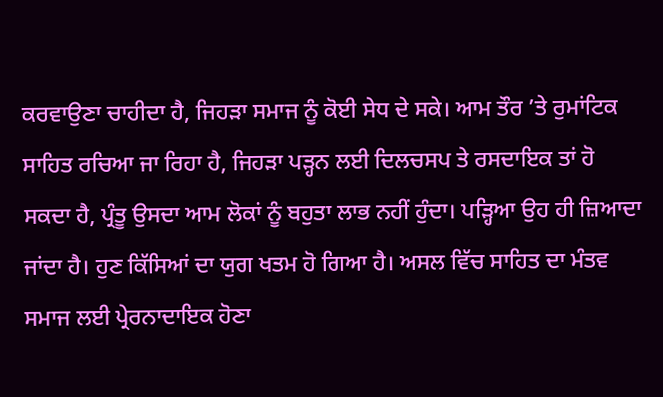ਕਰਵਾਉਣਾ ਚਾਹੀਦਾ ਹੈ, ਜਿਹੜਾ ਸਮਾਜ ਨੂੰ ਕੋਈ ਸੇਧ ਦੇ ਸਕੇ। ਆਮ ਤੌਰ ’ਤੇ ਰੁਮਾਂਟਿਕ ਸਾਹਿਤ ਰਚਿਆ ਜਾ ਰਿਹਾ ਹੈ, ਜਿਹੜਾ ਪੜ੍ਹਨ ਲਈ ਦਿਲਚਸਪ ਤੇ ਰਸਦਾਇਕ ਤਾਂ ਹੋ ਸਕਦਾ ਹੈ, ਪ੍ਰੰਤੂ ਉਸਦਾ ਆਮ ਲੋਕਾਂ ਨੂੰ ਬਹੁਤਾ ਲਾਭ ਨਹੀਂ ਹੁੰਦਾ। ਪੜ੍ਹਿਆ ਉਹ ਹੀ ਜ਼ਿਆਦਾ ਜਾਂਦਾ ਹੈ। ਹੁਣ ਕਿੱਸਿਆਂ ਦਾ ਯੁਗ ਖਤਮ ਹੋ ਗਿਆ ਹੈ। ਅਸਲ ਵਿੱਚ ਸਾਹਿਤ ਦਾ ਮੰਤਵ ਸਮਾਜ ਲਈ ਪ੍ਰੇਰਨਾਦਾਇਕ ਹੋਣਾ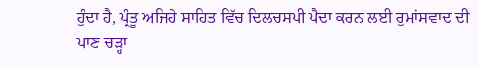ਹੁੰਦਾ ਹੈ, ਪ੍ਰੰਤੂ ਅਜਿਹੇ ਸਾਹਿਤ ਵਿੱਚ ਦਿਲਚਸਪੀ ਪੈਦਾ ਕਰਨ ਲਈ ਰੁਮਾਂਸਵਾਦ ਦੀ ਪਾਣ ਚੜ੍ਹਾ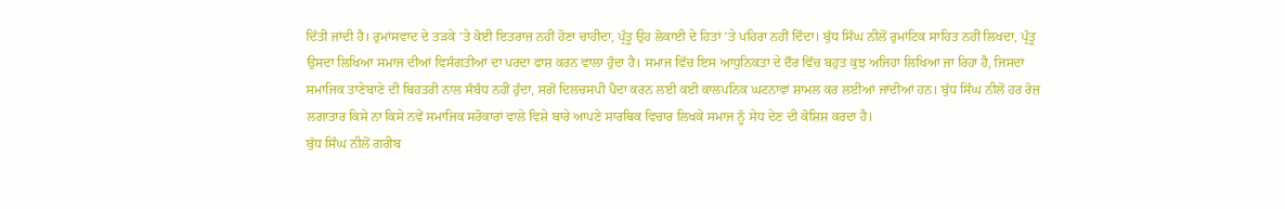ਦਿੱਤੀ ਜਾਂਦੀ ਹੈ। ਰੁਮਾਂਸਵਾਦ ਦੇ ਤੜਕੇ ’ਤੇ ਕੋਈ ਇਤਰਾਜ਼ ਨਹੀਂ ਹੋਣਾ ਚਾਹੀਦਾ, ਪ੍ਰੰਤੂ ਉਹ ਲੋਕਾਈ ਦੇ ਹਿਤਾਂ ’ਤੇ ਪਹਿਰਾ ਨਹੀਂ ਦਿੰਦਾ। ਬੁੱਧ ਸਿੰਘ ਨੀਲੋਂ ਰੁਮਾਂਟਿਕ ਸਾਹਿਤ ਨਹੀਂ ਲਿਖਦਾ, ਪ੍ਰੰਤੂ ਉਸਦਾ ਲਿਖਿਆ ਸਮਾਜ ਦੀਆਂ ਵਿਸੰਗਤੀਆਂ ਦਾ ਪਰਦਾ ਫਾਸ਼ ਕਰਨ ਵਾਲਾ ਹੁੰਦਾ ਹੈ। ਸਮਾਜ ਵਿੱਚ ਇਸ ਆਧੁਨਿਕਤਾ ਦੇ ਦੌਰ ਵਿੱਚ ਬਹੁਤ ਕੁਝ ਅਜਿਹਾ ਲਿਖਿਆ ਜਾ ਰਿਹਾ ਹੈ, ਜਿਸਦਾ ਸਮਾਜਿਕ ਤਾਣੇਬਾਣੇ ਦੀ ਬਿਹਤਰੀ ਨਾਲ ਸੰਬੰਧ ਨਹੀਂ ਹੁੰਦਾ, ਸਗੋਂ ਦਿਲਚਸਪੀ ਪੈਦਾ ਕਰਨ ਲਈ ਕਈ ਕਾਲਪਨਿਕ ਘਟਨਾਵਾਂ ਸ਼ਾਮਲ ਕਰ ਲਈਆਂ ਜਾਂਦੀਆਂ ਹਨ। ਬੁੱਧ ਸਿੰਘ ਨੀਲੋਂ ਹਰ ਰੋਜ਼ ਲਗਾਤਾਰ ਕਿਸੇ ਨਾ ਕਿਸੇ ਨਵੇਂ ਸਮਾਜਿਕ ਸਰੋਕਾਰਾਂ ਵਾਲੇ ਵਿਸ਼ੇ ਬਾਰੇ ਆਪਣੇ ਸਾਰਥਿਕ ਵਿਚਾਰ ਲਿਖਕੇ ਸਮਾਜ ਨੂੰ ਸੇਧ ਦੇਣ ਦੀ ਕੋਸ਼ਿਸ਼ ਕਰਦਾ ਹੈ।
ਬੁੱਧ ਸਿੰਘ ਨੀਲੋਂ ਗਰੀਬ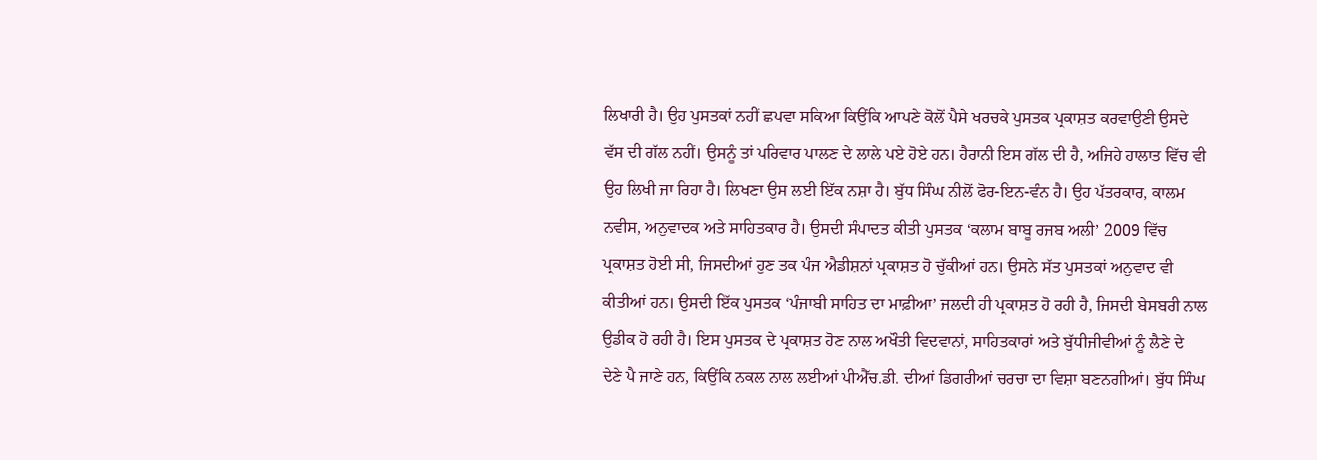ਲਿਖਾਰੀ ਹੈ। ਉਹ ਪੁਸਤਕਾਂ ਨਹੀਂ ਛਪਵਾ ਸਕਿਆ ਕਿਉਂਕਿ ਆਪਣੇ ਕੋਲੋਂ ਪੈਸੇ ਖਰਚਕੇ ਪੁਸਤਕ ਪ੍ਰਕਾਸ਼ਤ ਕਰਵਾਉਣੀ ਉਸਦੇ ਵੱਸ ਦੀ ਗੱਲ ਨਹੀਂ। ਉਸਨੂੰ ਤਾਂ ਪਰਿਵਾਰ ਪਾਲਣ ਦੇ ਲਾਲੇ ਪਏ ਹੋਏ ਹਨ। ਹੈਰਾਨੀ ਇਸ ਗੱਲ ਦੀ ਹੈ, ਅਜਿਹੇ ਹਾਲਾਤ ਵਿੱਚ ਵੀ ਉਹ ਲਿਖੀ ਜਾ ਰਿਹਾ ਹੈ। ਲਿਖਣਾ ਉਸ ਲਈ ਇੱਕ ਨਸ਼ਾ ਹੈ। ਬੁੱਧ ਸਿੰਘ ਨੀਲੋਂ ਫੋਰ-ਇਨ-ਵੰਨ ਹੈ। ਉਹ ਪੱਤਰਕਾਰ, ਕਾਲਮ ਨਵੀਸ, ਅਨੁਵਾਦਕ ਅਤੇ ਸਾਹਿਤਕਾਰ ਹੈ। ਉਸਦੀ ਸੰਪਾਦਤ ਕੀਤੀ ਪੁਸਤਕ ‘ਕਲਾਮ ਬਾਬੂ ਰਜਬ ਅਲੀ’ 2009 ਵਿੱਚ ਪ੍ਰਕਾਸ਼ਤ ਹੋਈ ਸੀ, ਜਿਸਦੀਆਂ ਹੁਣ ਤਕ ਪੰਜ ਐਡੀਸ਼ਨਾਂ ਪ੍ਰਕਾਸ਼ਤ ਹੋ ਚੁੱਕੀਆਂ ਹਨ। ਉਸਨੇ ਸੱਤ ਪੁਸਤਕਾਂ ਅਨੁਵਾਦ ਵੀ ਕੀਤੀਆਂ ਹਨ। ਉਸਦੀ ਇੱਕ ਪੁਸਤਕ ‘ਪੰਜਾਬੀ ਸਾਹਿਤ ਦਾ ਮਾਫ਼ੀਆ’ ਜਲਦੀ ਹੀ ਪ੍ਰਕਾਸ਼ਤ ਹੋ ਰਹੀ ਹੈ, ਜਿਸਦੀ ਬੇਸਬਰੀ ਨਾਲ ਉਡੀਕ ਹੋ ਰਹੀ ਹੈ। ਇਸ ਪੁਸਤਕ ਦੇ ਪ੍ਰਕਾਸ਼ਤ ਹੋਣ ਨਾਲ ਅਖੌਤੀ ਵਿਦਵਾਨਾਂ, ਸਾਹਿਤਕਾਰਾਂ ਅਤੇ ਬੁੱਧੀਜੀਵੀਆਂ ਨੂੰ ਲੈਣੇ ਦੇ ਦੇਣੇ ਪੈ ਜਾਣੇ ਹਨ, ਕਿਉਂਕਿ ਨਕਲ ਨਾਲ ਲਈਆਂ ਪੀਐੱਚ.ਡੀ. ਦੀਆਂ ਡਿਗਰੀਆਂ ਚਰਚਾ ਦਾ ਵਿਸ਼ਾ ਬਣਨਗੀਆਂ। ਬੁੱਧ ਸਿੰਘ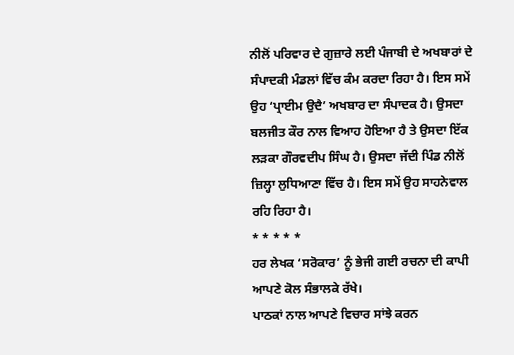ਨੀਲੋਂ ਪਰਿਵਾਰ ਦੇ ਗੁਜ਼ਾਰੇ ਲਈ ਪੰਜਾਬੀ ਦੇ ਅਖਬਾਰਾਂ ਦੇ ਸੰਪਾਦਕੀ ਮੰਡਲਾਂ ਵਿੱਚ ਕੰਮ ਕਰਦਾ ਰਿਹਾ ਹੈ। ਇਸ ਸਮੇਂ ਉਹ ‘ਪ੍ਰਾਈਮ ਉਦੈ’ ਅਖਬਾਰ ਦਾ ਸੰਪਾਦਕ ਹੈ। ਉਸਦਾ ਬਲਜੀਤ ਕੌਰ ਨਾਲ ਵਿਆਹ ਹੋਇਆ ਹੈ ਤੇ ਉਸਦਾ ਇੱਕ ਲੜਕਾ ਗੌਰਵਦੀਪ ਸਿੰਘ ਹੈ। ਉਸਦਾ ਜੱਦੀ ਪਿੰਡ ਨੀਲੋਂ ਜ਼ਿਲ੍ਹਾ ਲੁਧਿਆਣਾ ਵਿੱਚ ਹੈ। ਇਸ ਸਮੇਂ ਉਹ ਸਾਹਨੇਵਾਲ ਰਹਿ ਰਿਹਾ ਹੈ।
* * * * *
ਹਰ ਲੇਖਕ ‘ਸਰੋਕਾਰ’ ਨੂੰ ਭੇਜੀ ਗਈ ਰਚਨਾ ਦੀ ਕਾਪੀ ਆਪਣੇ ਕੋਲ ਸੰਭਾਲਕੇ ਰੱਖੇ।
ਪਾਠਕਾਂ ਨਾਲ ਆਪਣੇ ਵਿਚਾਰ ਸਾਂਝੇ ਕਰਨ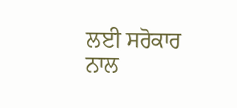ਲਈ ਸਰੋਕਾਰ ਨਾਲ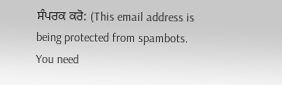ਸੰਪਰਕ ਕਰੋ: (This email address is being protected from spambots. You need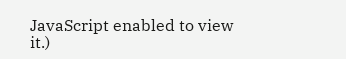JavaScript enabled to view it.)